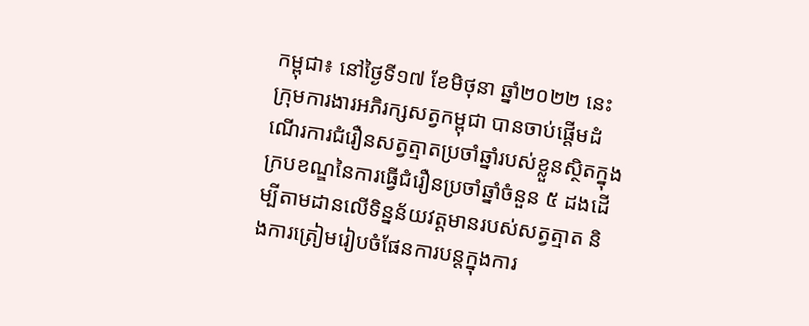កម្ពុជា៖ នៅថ្ងៃទី១៧ ខែមិថុនា ឆ្នាំ២០២២ នេះ ក្រុមការងារអភិរក្សសត្វកម្ពុជា បានចាប់ផ្តើមដំណើរការជំរឿនសត្វត្មាតប្រចាំឆ្នាំរបស់ខ្លួនស្ថិតក្នុងក្របខណ្ឌនៃការធ្វើជំរឿនប្រចាំឆ្នាំចំនួន ៥ ដងដើម្បីតាមដានលើទិន្នន័យវត្តមានរបស់សត្វត្មាត និងការត្រៀមរៀបចំផែនការបន្តក្នុងការ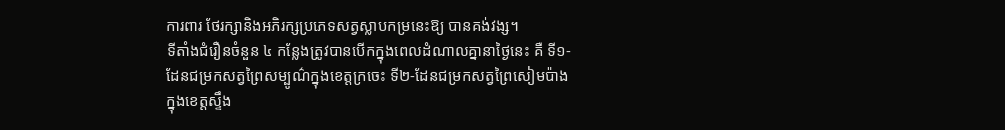ការពារ ថែរក្សានិងអភិរក្សប្រភេទសត្វស្លាបកម្រនេះឱ្យ បានគង់វង្ស។
ទីតាំងជំរឿនចំនួន ៤ កន្លែងត្រូវបានបើកក្នុងពេលដំណាលគ្នានាថ្ងៃនេះ គឺ ទី១-ដែនជម្រកសត្វព្រៃសម្បូណ៌ក្នុងខេត្តក្រចេះ ទី២-ដែនជម្រកសត្វព្រៃសៀមប៉ាងក្នុងខេត្តស្ទឹង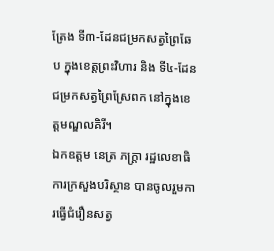ត្រែង ទី៣-ដែនជម្រកសត្វព្រៃឆែប ក្នុងខេត្តព្រះវិហារ និង ទី៤-ដែនជម្រកសត្វព្រៃស្រែពក នៅក្នុងខេត្តមណ្ឌលគិរី។
ឯកឧត្តម នេត្រ ភក្ត្រា រដ្ឋលេខាធិការក្រសួងបរិស្ថាន បានចូលរួមការធ្វើជំរឿនសត្វ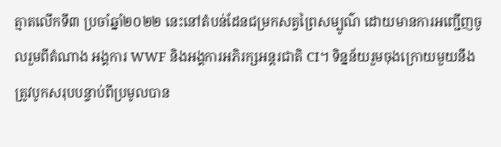ត្មាតលើកទី៣ ប្រចាំឆ្នាំ២០២២ នេះនៅតំបន់ដែនជម្រកសត្វព្រៃសម្បូណ៌ ដោយមានការអញ្ជើញចូលរួមពីតំណាង អង្គការ WWF និងអង្គការអភិរក្សអន្តរជាតិ CI។ ទិន្នន័យរួមចុងក្រោយមួយនឹងត្រូវបូកសរុបបន្ទាប់ពីប្រមូលបាន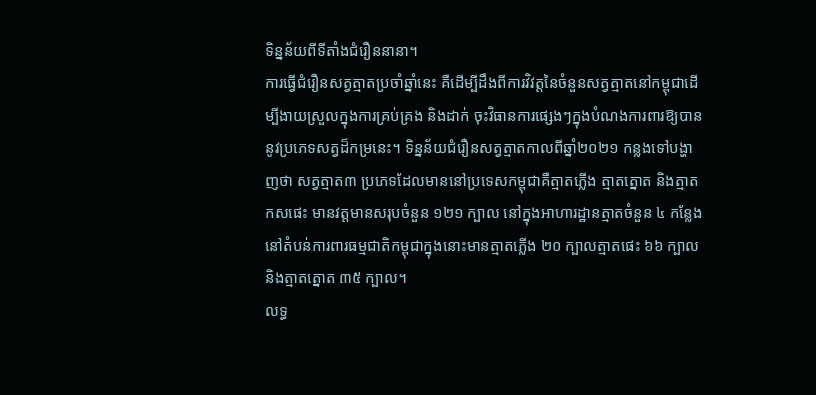ទិន្នន័យពីទីតាំងជំរឿននានា។
ការធ្វើជំរឿនសត្វត្មាតប្រចាំឆ្នាំនេះ គឺដើម្បីដឹងពីការវិវត្តនៃចំនួនសត្វត្មាតនៅកម្ពុជាដើម្បីងាយស្រួលក្នុងការគ្រប់គ្រង និងដាក់ ចុះវិធានការផ្សេងៗក្នុងបំណងការពារឱ្យបាននូវប្រភេទសត្វដ៏កម្រនេះ។ ទិន្នន័យជំរឿនសត្វត្មាតកាលពីឆ្នាំ២០២១ កន្លងទៅបង្ហាញថា សត្វត្មាត៣ ប្រភេទដែលមាននៅប្រទេសកម្ពុជាគឺត្មាតភ្លើង ត្មាតត្នោត និងត្មាតកសផេះ មានវត្តមានសរុបចំនួន ១២១ ក្បាល នៅក្នុងអាហារដ្ឋានត្មាតចំនួន ៤ កន្លែងនៅតំបន់ការពារធម្មជាតិកម្ពុជាក្នុងនោះមានត្មាតភ្លើង ២០ ក្បាលត្មាតផេះ ៦៦ ក្បាល និងត្មាតត្នោត ៣៥ ក្បាល។
លទ្ធ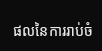ផលនៃការរាប់ចំ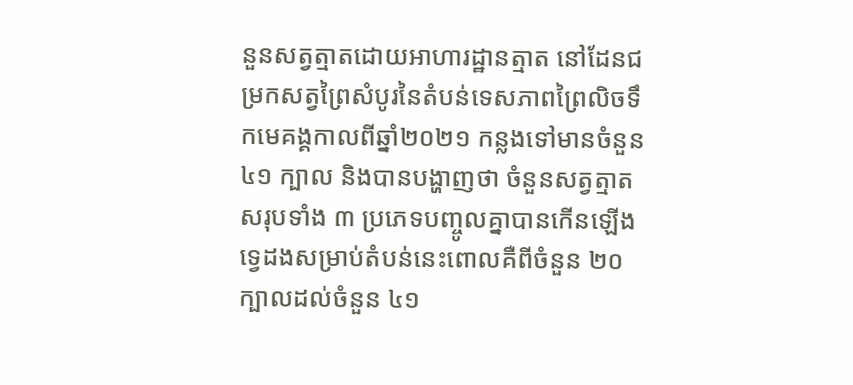នួនសត្វត្មាតដោយអាហារដ្ឋានត្មាត នៅដែនជម្រកសត្វព្រៃសំបូរនៃតំបន់ទេសភាពព្រៃលិចទឹកមេគង្គកាលពីឆ្នាំ២០២១ កន្លងទៅមានចំនួន ៤១ ក្បាល និងបានបង្ហាញថា ចំនួនសត្វត្មាតសរុបទាំង ៣ ប្រភេទបញ្ចូលគ្នាបានកើនឡើងទ្វេដងសម្រាប់តំបន់នេះពោលគឺពីចំនួន ២០ ក្បាលដល់ចំនួន ៤១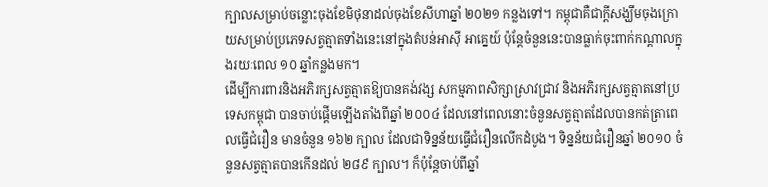ក្បាលសម្រាប់ចន្លោះចុងខែមិថុនាដល់ចុងខែសីហាឆ្នាំ ២០២១ កន្លងទៅ។ កម្ពុជាគឺជាក្តីសង្ឃឹមចុងក្រោយសម្រាប់ប្រភេទសត្វត្មាតទាំងនេះនៅក្នុងតំបន់អាស៊ី អាគ្នេយ៍ ប៉ុន្តែចំនួននេះបានធ្លាក់ចុះពាក់កណ្តាលក្នុងរយៈពេល ១០ ឆ្នាំកន្លងមក។
ដើម្បីការពារនិងអភិរក្សសត្វត្មាតឱ្យបានគង់វង្ស សកម្មភាពសិក្សាស្រាវជ្រាវ និងអភិរក្សសត្វត្មាតនៅប្រទេសកម្ពុជា បានចាប់ផ្តើមឡើងតាំងពីឆ្នាំ ២០០៤ ដែលនៅពេលនោះចំនួនសត្វត្មាតដែលបានកត់ត្រាពេលធ្វើជំរឿន មានចំនួន ១៦២ ក្បាល ដែលជាទិន្នន័យធ្វើជំរឿនលើកដំបូង។ ទិន្នន័យជំរឿនឆ្នាំ ២០១០ ចំនួនសត្វត្មាតបានកើនដល់ ២៨៩ ក្បាល។ ក៏ប៉ុន្តែចាប់ពីឆ្នាំ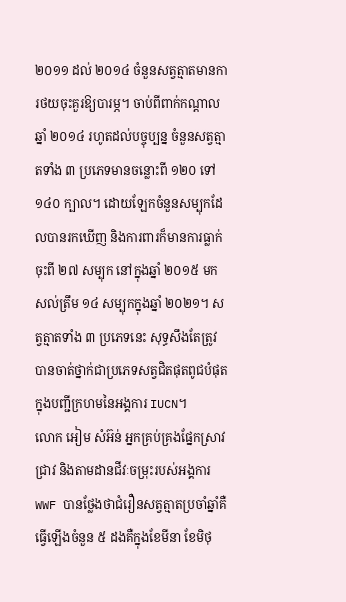២០១១ ដល់ ២០១៤ ចំនួនសត្វត្មាតមានការថយចុះគួរឱ្យបារម្ភ។ ចាប់ពីពាក់កណ្តាល ឆ្នាំ ២០១៤ រហូតដល់បច្ចុប្បន្ន ចំនួនសត្វត្មាតទាំង ៣ ប្រភេទមានចន្លោះពី ១២០ ទៅ ១៤០ ក្បាល។ ដោយឡែកចំនួនសម្បុកដែលបានរកឃើញ និងការពារក៏មានការធ្លាក់ចុះពី ២៧ សម្បុក នៅក្នុងឆ្នាំ ២០១៥ មកសល់ត្រឹម ១៤ សម្បុកក្នុងឆ្នាំ ២០២១។ សត្វត្មាតទាំង ៣ ប្រភេទនេះ សុទ្ធសឹងតែត្រូវបានចាត់ថ្នាក់ជាប្រភេទសត្វជិតផុតពូជបំផុតក្នុងបញ្ជីក្រហមនៃអង្គការ IUCN។
លោក អៀម សំអ៊ន់ អ្នកគ្រប់គ្រងផ្នែកស្រាវជ្រាវ និងតាមដានជីវៈចម្រុះរបស់អង្គការ WWF បានថ្លែងថាជំរឿនសត្វត្មាតប្រចាំឆ្នាំគឺធ្វើឡើងចំនួន ៥ ដងគឺក្នុងខែមីនា ខែមិថុ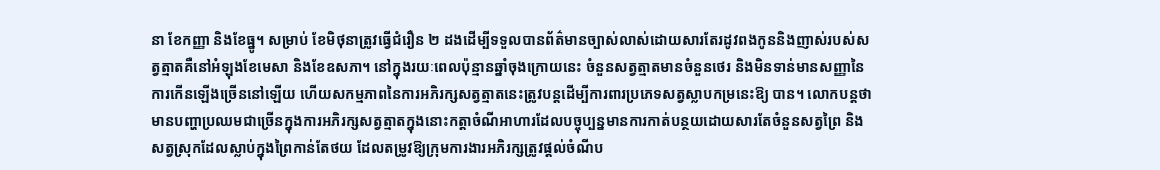នា ខែកញ្ញា និងខែធ្នូ។ សម្រាប់ ខែមិថុនាត្រូវធ្វើជំរឿន ២ ដងដើម្បីទទួលបានព័ត៌មានច្បាស់លាស់ដោយសារតែរដូវពងកូននិងញាស់របស់សត្វត្មាតគឺនៅអំឡុងខែមេសា និងខែឧសភា។ នៅក្នុងរយៈពេលប៉ុន្មានឆ្នាំចុងក្រោយនេះ ចំនួនសត្វត្មាតមានចំនួនថេរ និងមិនទាន់មានសញ្ញានៃការកើនឡើងច្រើននៅឡើយ ហើយសកម្មភាពនៃការអភិរក្សសត្វត្មាតនេះត្រូវបន្តដើម្បីការពារប្រភេទសត្វស្លាបកម្រនេះឱ្យ បាន។ លោកបន្តថាមានបញ្ហាប្រឈមជាច្រើនក្នុងការអភិរក្សសត្វត្មាតក្នុងនោះកត្តាចំណីអាហារដែលបច្ចុប្បន្នមានការកាត់បន្ថយដោយសារតែចំនួនសត្វព្រៃ និងសត្វស្រុកដែលស្លាប់ក្នុងព្រៃកាន់តែថយ ដែលតម្រូវឱ្យក្រុមការងារអភិរក្សត្រូវផ្តល់ចំណីប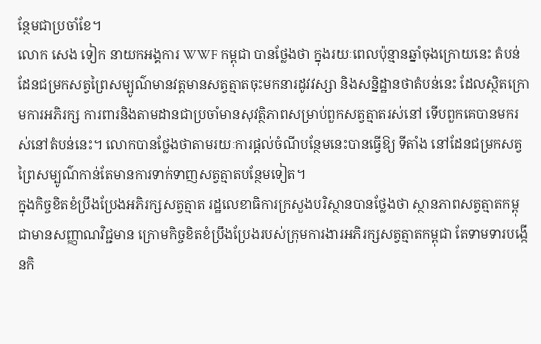ន្ថែមជាប្រចាំខែ។
លោក សេង ទៀក នាយកអង្គការ WWF កម្ពុជា បានថ្លែងថា ក្នុងរយៈពេលប៉ុន្មានឆ្នាំចុងក្រោយនេះ តំបន់ដែនជម្រកសត្វព្រៃសម្បូណ៌មានវត្តមានសត្វត្មាតចុះមកនារដូវវស្សា និងសន្និដ្ឋានថាតំបន់នេះ ដែលស្ថិតក្រោមការអភិរក្ស ការពារនិងតាមដានជាប្រចាំមានសុវត្ថិភាពសម្រាប់ពួកសត្វត្មាតរស់នៅ ទើបពួកគេបានមករស់នៅតំបន់នេះ។ លោកបានថ្លែងថាតាមរយៈការផ្តល់ចំណីបន្ថែមនេះបានធ្វើឱ្យ ទីតាំង នៅដែនជម្រកសត្វព្រៃសម្បូណ៌កាន់តែមានការទាក់ទាញសត្វត្មាតបន្ថែមទៀត។
ក្នុងកិច្ចខិតខំប្រឹងប្រែងអភិរក្សសត្វត្មាត រដ្ឋលេខាធិការក្រសួងបរិស្ថានបានថ្លែងថា ស្ថានភាពសត្វត្មាតកម្ពុជាមានសញ្ញាណវិជ្ជមាន ក្រោមកិច្ចខិតខំប្រឹងប្រែងរបស់ក្រុមការងារអភិរក្សសត្វត្មាតកម្ពុជា តែទាមទារបង្កើនកិ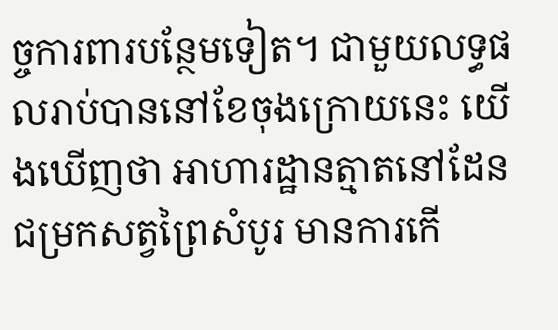ច្ចការពារបន្ថែមទៀត។ ជាមួយលទ្ធផលរាប់បាននៅខែចុងក្រោយនេះ យើងឃើញថា អាហារដ្ឋានត្មាតនៅដែនជម្រកសត្វព្រៃសំបូរ មានការកើ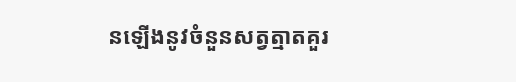នឡើងនូវចំនួនសត្វត្មាតគួរ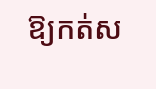ឱ្យកត់ស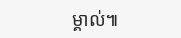ម្គាល់៕